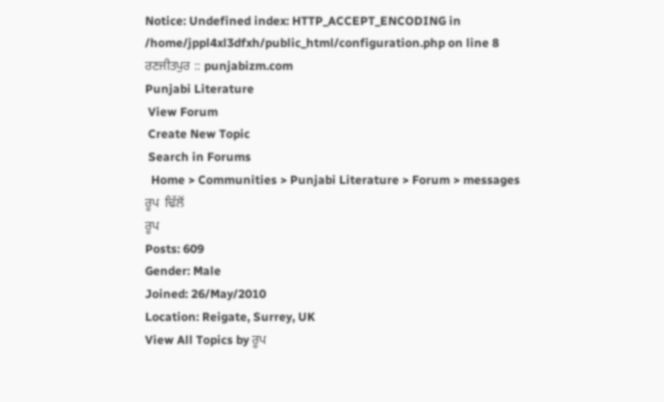Notice: Undefined index: HTTP_ACCEPT_ENCODING in /home/jppl4xl3dfxh/public_html/configuration.php on line 8
ਰਣਜੀਤਪੁਰ :: punjabizm.com
Punjabi Literature
 View Forum
 Create New Topic
 Search in Forums
  Home > Communities > Punjabi Literature > Forum > messages
ਰੂਪ  ਢਿੱਲੋਂ
ਰੂਪ
Posts: 609
Gender: Male
Joined: 26/May/2010
Location: Reigate, Surrey, UK
View All Topics by ਰੂਪ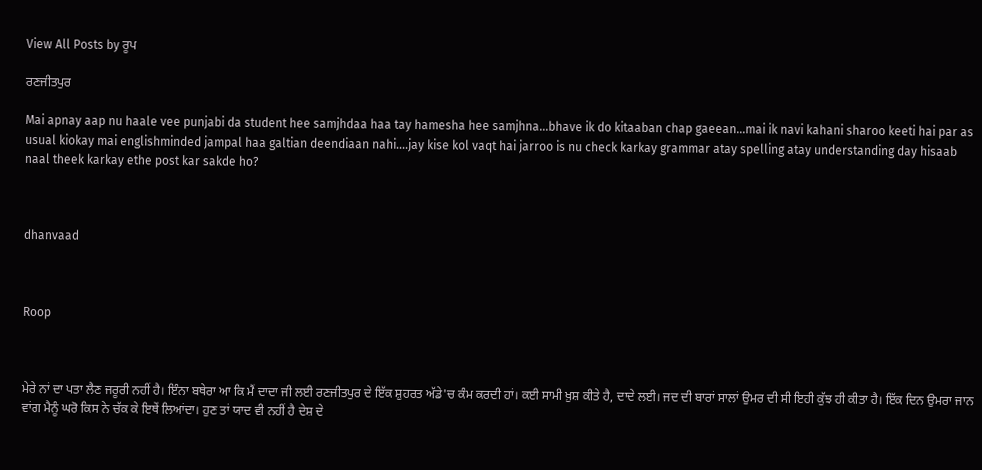View All Posts by ਰੂਪ

ਰਣਜੀਤਪੁਰ

Mai apnay aap nu haale vee punjabi da student hee samjhdaa haa tay hamesha hee samjhna...bhave ik do kitaaban chap gaeean...mai ik navi kahani sharoo keeti hai par as usual kiokay mai englishminded jampal haa galtian deendiaan nahi....jay kise kol vaqt hai jarroo is nu check karkay grammar atay spelling atay understanding day hisaab naal theek karkay ethe post kar sakde ho?



dhanvaad



Roop



ਮੇਰੇ ਨਾਂ ਦਾ ਪਤਾ ਲੈਣ ਜਰੂਰੀ ਨਹੀਂ ਹੈ। ਇੰਨਾ ਬਥੇਰਾ ਆ ਕਿ ਮੈਂ ਦਾਦਾ ਜੀ ਲਈ ਰਣਜੀਤਪੁਰ ਦੇ ਇੱਕ ਸ਼ੁਹਰਤ ਅੱਡੇ'ਚ ਕੰਮ ਕਰਦੀ ਹਾਂ। ਕਈ ਸਾਮੀ ਖ਼ੁਸ਼ ਕੀਤੇ ਹੈ, ਦਾਦੇ ਲਈ। ਜਦ ਦੀ ਬਾਰਾਂ ਸਾਲਾਂ ਉਮਰ ਦੀ ਸੀ ਇਹੀ ਕੁੱਝ ਹੀ ਕੀਤਾ ਹੈ। ਇੱਕ ਦਿਨ ਉਮਰਾ ਜਾਨ ਵਾਂਗ ਮੈਨੂੰ ਘਰੋ ਕਿਸ ਨੇ ਚੱਕ ਕੇ ਇਥੇਂ ਲਿਆਂਦਾ। ਹੁਣ ਤਾਂ ਯਾਦ ਵੀ ਨਹੀਂ ਹੈ ਦੇਸ਼ ਦੇ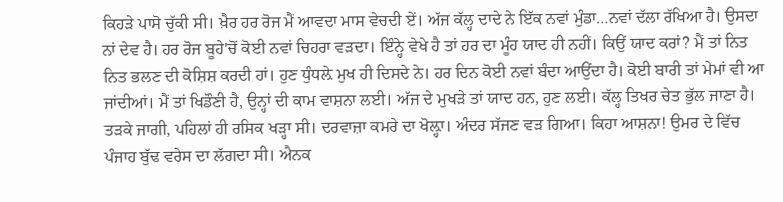ਕਿਹੜੇ ਪਾਸੋ ਚੁੱਕੀ ਸੀ। ਖ਼ੈਰ ਹਰ ਰੋਜ ਮੈਂ ਆਵਦਾ ਮਾਸ ਵੇਚਦੀ ਏਂ। ਅੱਜ ਕੱਲ੍ਹ ਦਾਦੇ ਨੇ ਇੱਕ ਨਵਾਂ ਮੁੰਡਾ…ਨਵਾਂ ਦੱਲਾ ਰੱਖਿਆ ਹੈ। ਉਸਦਾ ਨਾਂ ਦੇਵ ਹੈ। ਹਰ ਰੋਜ ਬੂਹੇ'ਚੋਂ ਕੋਈ ਨਵਾਂ ਚਿਹਰਾ ਵੜਦਾ। ਇੰਨ੍ਹੇ ਵੇਖੇ ਹੈ ਤਾਂ ਹਰ ਦਾ ਮੂੰਹ ਯਾਦ ਹੀ ਨਹੀਂ। ਕਿਉਂ ਯਾਦ ਕਰਾਂ? ਮੈਂ ਤਾਂ ਨਿਤ ਨਿਤ ਭਲਣ ਦੀ ਕੋਸ਼ਿਸ਼ ਕਰਦੀ ਹਾਂ। ਹੁਣ ਧੁੰਧਲ਼ੇ ਮੁਖ ਹੀ ਦਿਸਦੇ ਨੇ। ਹਰ ਦਿਨ ਕੋਈ ਨਵਾਂ ਬੰਦਾ ਆਉਂਦਾ ਹੈ। ਕੋਈ ਬਾਰੀ ਤਾਂ ਮੇਮਾਂ ਵੀ ਆ ਜਾਂਦੀਆਂ। ਮੈਂ ਤਾਂ ਖਿਡੌਣੀ ਹੈ, ਉਨ੍ਹਾਂ ਦੀ ਕਾਮ ਵਾਸ਼ਨਾ ਲਈ। ਅੱਜ ਦੇ ਮੁਖੜੇ ਤਾਂ ਯਾਦ ਹਨ, ਹੁਣ ਲਈ। ਕੱਲ੍ਹ ਤਿਖਰ ਚੇਤ ਭੁੱਲ ਜਾਣਾ ਹੈ। ਤੜਕੇ ਜਾਗੀ, ਪਹਿਲਾਂ ਹੀ ਰਸਿਕ ਖੜ੍ਹਾ ਸੀ। ਦਰਵਾਜ਼ਾ ਕਮਰੇ ਦਾ ਖੋਲ਼੍ਹਾ। ਅੰਦਰ ਸੱਜਣ ਵੜ ਗਿਆ। ਕਿਹਾ ਆਸ਼ਨਾ! ਉਮਰ ਦੇ ਵਿੱਚ ਪੰਜਾਹ ਬੁੱਢ ਵਰੇਸ ਦਾ ਲੱਗਦਾ ਸੀ। ਐਨਕ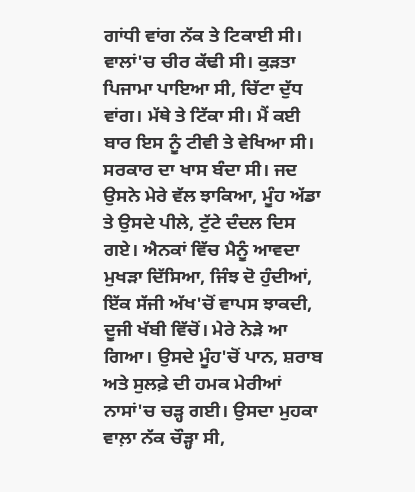ਗਾਂਧੀ ਵਾਂਗ ਨੱਕ ਤੇ ਟਿਕਾਈ ਸੀ। ਵਾਲਾਂ'ਚ ਚੀਰ ਕੱਢੀ ਸੀ। ਕੁੜਤਾ ਪਿਜਾਮਾ ਪਾਇਆ ਸੀ, ਚਿੱਟਾ ਦੁੱਧ ਵਾਂਗ। ਮੱਥੇ ਤੇ ਟਿੱਕਾ ਸੀ। ਮੈਂ ਕਈ ਬਾਰ ਇਸ ਨੂੰ ਟੀਵੀ ਤੇ ਵੇਖਿਆ ਸੀ। ਸਰਕਾਰ ਦਾ ਖਾਸ ਬੰਦਾ ਸੀ। ਜਦ ਉਸਨੇ ਮੇਰੇ ਵੱਲ ਝਾਕਿਆ, ਮੂੰਹ ਅੱਡਾ ਤੇ ਉਸਦੇ ਪੀਲੇ, ਟੁੱਟੇ ਦੰਦਲ ਦਿਸ ਗਏ। ਐਨਕਾਂ ਵਿੱਚ ਮੈਨੂੰ ਆਵਦਾ ਮੁਖੜਾ ਦਿੱਸਿਆ, ਜਿੰਝ ਦੋ ਹੁੰਦੀਆਂ, ਇੱਕ ਸੱਜੀ ਅੱਖ'ਚੋਂ ਵਾਪਸ ਝਾਕਦੀ, ਦੂਜੀ ਖੱਬੀ ਵਿੱਚੋਂ। ਮੇਰੇ ਨੇੜੇ ਆ ਗਿਆ। ਉਸਦੇ ਮੂੰਹ'ਚੋਂ ਪਾਨ, ਸ਼ਰਾਬ ਅਤੇ ਸੁਲਫ਼ੇ ਦੀ ਹਮਕ ਮੇਰੀਆਂ ਨਾਸਾਂ'ਚ ਚੜ੍ਹ ਗਈ। ਉਸਦਾ ਮੁਹਕਾ ਵਾਲ਼ਾ ਨੱਕ ਚੌੜ੍ਹਾ ਸੀ,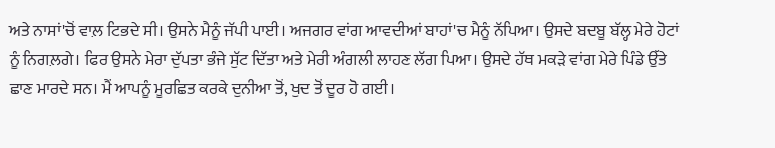ਅਤੇ ਨਾਸਾਂ'ਚੋਂ ਵਾਲ਼ ਟਿਭਦੇ ਸੀ। ਉਸਨੇ ਮੈਨੂੰ ਜੱਪੀ ਪਾਈ। ਅਜਗਰ ਵਾਂਗ ਆਵਦੀਆਂ ਬਾਹਾਂ'ਚ ਮੈਨੂੰ ਨੱਪਿਆ। ਉਸਦੇ ਬਦਬੂ ਬੱਲ੍ਹ ਮੇਰੇ ਹੋਟਾਂ ਨੂੰ ਨਿਗਲ਼ਗੇ। ਫਿਰ ਉਸਨੇ ਮੇਰਾ ਦੁੱਪਤਾ ਭੰਜੇ ਸੁੱਟ ਦਿੱਤਾ ਅਤੇ ਮੇਰੀ ਅੰਗਲੀ ਲਾਹਣ ਲੱਗ ਪਿਆ। ਉਸਦੇ ਹੱਥ ਮਕੜੇ ਵਾਂਗ ਮੇਰੇ ਪਿੰਡੇ ਉੱਤੇ ਛਾਣ ਮਾਰਦੇ ਸਨ। ਮੈਂ ਆਪਨੂੰ ਮੂਰਛਿਤ ਕਰਕੇ ਦੁਨੀਆ ਤੋਂ, ਖੁਦ ਤੋਂ ਦੂਰ ਹੋ ਗਈ।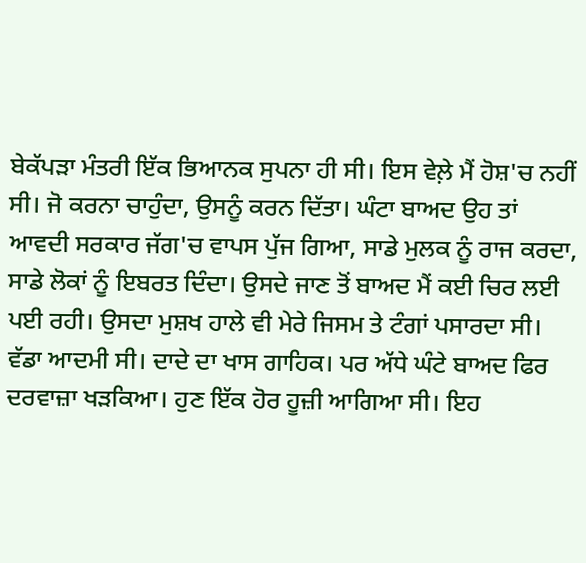ਬੇਕੱਪੜਾ ਮੰਤਰੀ ਇੱਕ ਭਿਆਨਕ ਸੁਪਨਾ ਹੀ ਸੀ। ਇਸ ਵੇਲ਼ੇ ਮੈਂ ਹੋਸ਼'ਚ ਨਹੀਂ ਸੀ। ਜੋ ਕਰਨਾ ਚਾਹੁੰਦਾ, ਉਸਨੂੰ ਕਰਨ ਦਿੱਤਾ। ਘੰਟਾ ਬਾਅਦ ਉਹ ਤਾਂ ਆਵਦੀ ਸਰਕਾਰ ਜੱਗ'ਚ ਵਾਪਸ ਪੁੱਜ ਗਿਆ, ਸਾਡੇ ਮੁਲਕ ਨੂੰ ਰਾਜ ਕਰਦਾ, ਸਾਡੇ ਲੋਕਾਂ ਨੂੰ ਇਬਰਤ ਦਿੰਦਾ। ਉਸਦੇ ਜਾਣ ਤੋਂ ਬਾਅਦ ਮੈਂ ਕਈ ਚਿਰ ਲਈ ਪਈ ਰਹੀ। ਉਸਦਾ ਮੁਸ਼ਖ ਹਾਲੇ ਵੀ ਮੇਰੇ ਜਿਸਮ ਤੇ ਟੰਗਾਂ ਪਸਾਰਦਾ ਸੀ। ਵੱਡਾ ਆਦਮੀ ਸੀ। ਦਾਦੇ ਦਾ ਖਾਸ ਗਾਹਿਕ। ਪਰ ਅੱਧੇ ਘੰਟੇ ਬਾਅਦ ਫਿਰ ਦਰਵਾਜ਼ਾ ਖੜਕਿਆ। ਹੁਣ ਇੱਕ ਹੋਰ ਹੂਜ਼ੀ ਆਗਿਆ ਸੀ। ਇਹ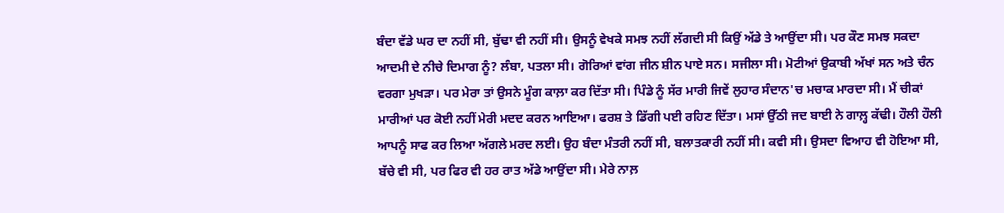ਬੰਦਾ ਵੱਡੇ ਘਰ ਦਾ ਨਹੀਂ ਸੀ, ਬੁੱਢਾ ਵੀ ਨਹੀਂ ਸੀ। ਉਸਨੂੰ ਵੇਖਕੇ ਸਮਝ ਨਹੀਂ ਲੱਗਦੀ ਸੀ ਕਿਉਂ ਅੱਡੇ ਤੇ ਆਉਂਦਾ ਸੀ। ਪਰ ਕੌਣ ਸਮਝ ਸਕਦਾ ਆਦਮੀ ਦੇ ਨੀਚੇ ਦਿਮਾਗ ਨੂੰ? ਲੰਬਾ, ਪਤਲਾ ਸੀ। ਗੋਰਿਆਂ ਵਾਂਗ ਜੀਨ ਸ਼ੀਨ ਪਾਏ ਸਨ। ਸਜੀਲਾ ਸੀ। ਮੋਟੀਆਂ ਉਕਾਬੀ ਅੱਖਾਂ ਸਨ ਅਤੇ ਚੰਨ ਵਰਗਾ ਮੁਖੜਾ। ਪਰ ਮੇਰਾ ਤਾਂ ਉਸਨੇ ਮੂੰਗ ਕਾਲ਼ਾ ਕਰ ਦਿੱਤਾ ਸੀ। ਪਿੰਡੇ ਨੂੰ ਸੱਰ ਮਾਰੀ ਜਿਵੇਂ ਲੁਹਾਰ ਸੰਦਾਨ'ਚ ਮਚਾਕ ਮਾਰਦਾ ਸੀ। ਮੈਂ ਚੀਕਾਂ ਮਾਰੀਆਂ ਪਰ ਕੋਈ ਨਹੀਂ ਮੇਰੀ ਮਦਦ ਕਰਨ ਆਇਆ। ਫਰਸ਼ ਤੇ ਡਿੱਗੀ ਪਈ ਰਹਿਣ ਦਿੱਤਾ। ਮਸਾਂ ਉੱਠੀ ਜਦ ਬਾਈ ਨੇ ਗਾਲ਼੍ਹ ਕੱਢੀ। ਹੌਲੀ ਹੌਲੀ ਆਪਨੂੰ ਸਾਫ ਕਰ ਲਿਆ ਅੱਗਲੇ ਮਰਦ ਲਈ। ਉਹ ਬੰਦਾ ਮੰਤਰੀ ਨਹੀਂ ਸੀ, ਬਲਾਤਕਾਰੀ ਨਹੀਂ ਸੀ। ਕਵੀ ਸੀ। ਉਸਦਾ ਵਿਆਹ ਵੀ ਹੋਇਆ ਸੀ, ਬੱਚੇ ਵੀ ਸੀ, ਪਰ ਫਿਰ ਵੀ ਹਰ ਰਾਤ ਅੱਡੇ ਆਉਂਦਾ ਸੀ। ਮੇਰੇ ਨਾਲ਼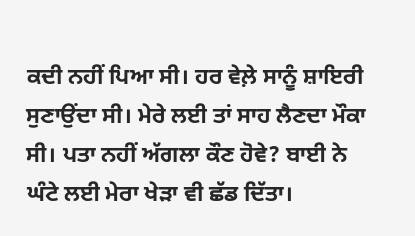ਕਦੀ ਨਹੀਂ ਪਿਆ ਸੀ। ਹਰ ਵੇਲ਼ੇ ਸਾਨੂੰ ਸ਼ਾਇਰੀ ਸੁਣਾਉਂਦਾ ਸੀ। ਮੇਰੇ ਲਈ ਤਾਂ ਸਾਹ ਲੈਣਦਾ ਮੌਕਾ ਸੀ। ਪਤਾ ਨਹੀਂ ਅੱਗਲਾ ਕੌਣ ਹੋਵੇ? ਬਾਈ ਨੇ ਘੰਟੇ ਲਈ ਮੇਰਾ ਖੇੜਾ ਵੀ ਛੱਡ ਦਿੱਤਾ।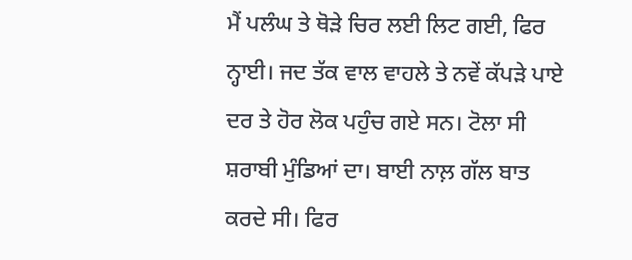ਮੈਂ ਪਲੰਘ ਤੇ ਥੋੜੇ ਚਿਰ ਲਈ ਲਿਟ ਗਈ, ਫਿਰ ਨ੍ਹਾਈ। ਜਦ ਤੱਕ ਵਾਲ ਵਾਹਲੇ ਤੇ ਨਵੇਂ ਕੱਪੜੇ ਪਾਏ ਦਰ ਤੇ ਹੋਰ ਲੋਕ ਪਹੁੰਚ ਗਏ ਸਨ। ਟੋਲਾ ਸੀ ਸ਼ਰਾਬੀ ਮੁੰਡਿਆਂ ਦਾ। ਬਾਈ ਨਾਲ਼ ਗੱਲ ਬਾਤ ਕਰਦੇ ਸੀ। ਫਿਰ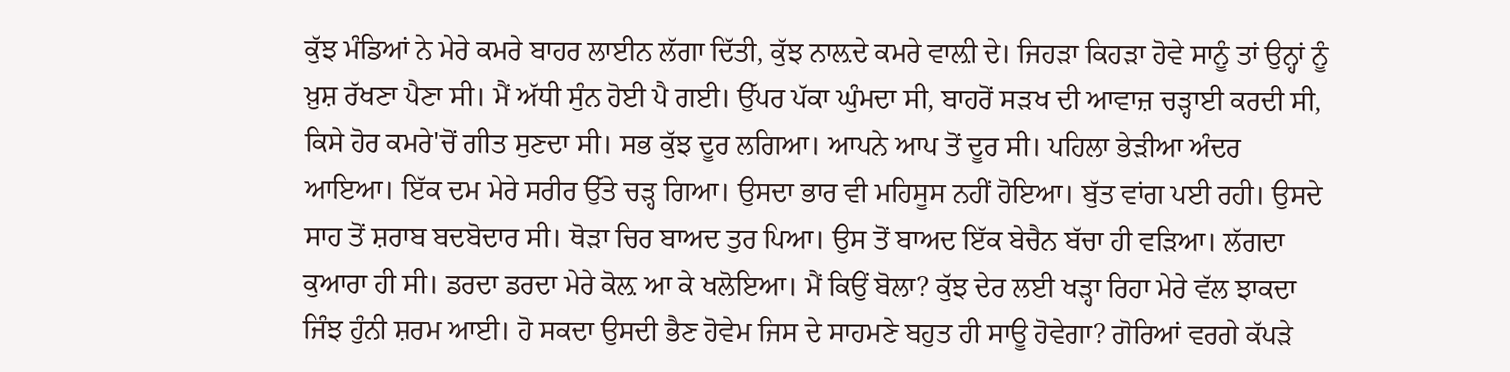ਕੁੱਝ ਮੰਡਿਆਂ ਨੇ ਮੇਰੇ ਕਮਰੇ ਬਾਹਰ ਲਾਈਨ ਲੱਗਾ ਦਿੱਤੀ, ਕੁੱਝ ਨਾਲ਼ਦੇ ਕਮਰੇ ਵਾਲ਼ੀ ਦੇ। ਜਿਹੜਾ ਕਿਹੜਾ ਹੋਵੇ ਸਾਨੂੰ ਤਾਂ ਉਨ੍ਹਾਂ ਨੂੰ ਖ਼ੁਸ਼ ਰੱਖਣਾ ਪੈਣਾ ਸੀ। ਮੈਂ ਅੱਧੀ ਸੁੰਨ ਹੋਈ ਪੈ ਗਈ। ਉੱਪਰ ਪੱਕਾ ਘੁੰਮਦਾ ਸੀ, ਬਾਹਰੋਂ ਸੜਖ ਦੀ ਆਵਾਜ਼ ਚੜ੍ਹਾਈ ਕਰਦੀ ਸੀ, ਕਿਸੇ ਹੋਰ ਕਮਰੇ'ਚੋਂ ਗੀਤ ਸੁਣਦਾ ਸੀ। ਸਭ ਕੁੱਝ ਦੂਰ ਲਗਿਆ। ਆਪਨੇ ਆਪ ਤੋਂ ਦੂਰ ਸੀ। ਪਹਿਲਾ ਭੇੜੀਆ ਅੰਦਰ ਆਇਆ। ਇੱਕ ਦਮ ਮੇਰੇ ਸਰੀਰ ਉੱਤੇ ਚੜ੍ਹ ਗਿਆ। ਉਸਦਾ ਭਾਰ ਵੀ ਮਹਿਸੂਸ ਨਹੀਂ ਹੋਇਆ। ਬੁੱਤ ਵਾਂਗ ਪਈ ਰਹੀ। ਉਸਦੇ ਸਾਹ ਤੋਂ ਸ਼ਰਾਬ ਬਦਬੋਦਾਰ ਸੀ। ਥੋੜਾ ਚਿਰ ਬਾਅਦ ਤੁਰ ਪਿਆ। ਉਸ ਤੋਂ ਬਾਅਦ ਇੱਕ ਬੇਚੈਨ ਬੱਚਾ ਹੀ ਵੜਿਆ। ਲੱਗਦਾ ਕੁਆਰਾ ਹੀ ਸੀ। ਡਰਦਾ ਡਰਦਾ ਮੇਰੇ ਕੋਲ਼ ਆ ਕੇ ਖਲੋਇਆ। ਮੈਂ ਕਿਉਂ ਬੋਲਾ? ਕੁੱਝ ਦੇਰ ਲਈ ਖੜ੍ਹਾ ਰਿਹਾ ਮੇਰੇ ਵੱਲ ਝਾਕਦਾ ਜਿੰਝ ਹੁੰਨੀ ਸ਼ਰਮ ਆਈ। ਹੋ ਸਕਦਾ ਉਸਦੀ ਭੈਣ ਹੋਵੇਮ ਜਿਸ ਦੇ ਸਾਹਮਣੇ ਬਹੁਤ ਹੀ ਸਾਊ ਹੋਵੇਗਾ? ਗੋਰਿਆਂ ਵਰਗੇ ਕੱਪੜੇ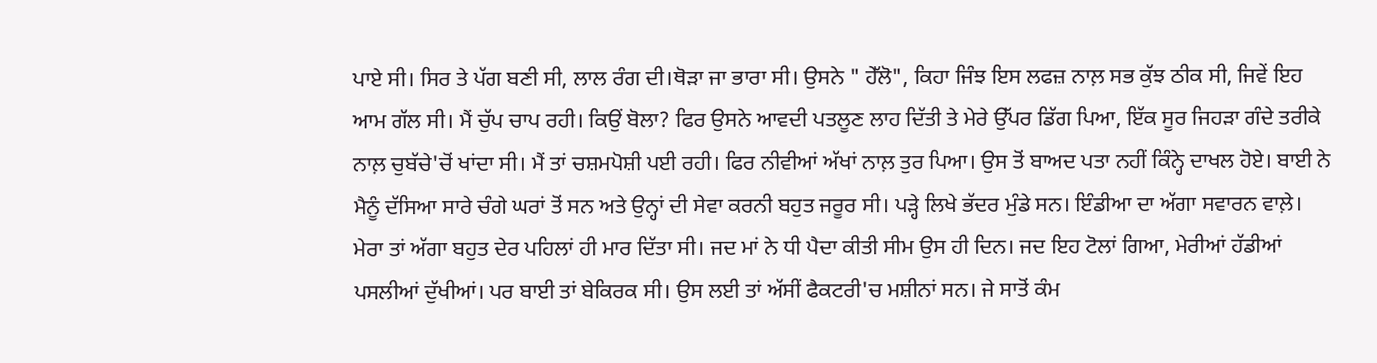ਪਾਏ ਸੀ। ਸਿਰ ਤੇ ਪੱਗ ਬਣੀ ਸੀ, ਲਾਲ ਰੰਗ ਦੀ।ਥੋੜਾ ਜਾ ਭਾਰਾ ਸੀ। ਉਸਨੇ " ਹੇੱਲੋ", ਕਿਹਾ ਜਿੰਝ ਇਸ ਲਫਜ਼ ਨਾਲ਼ ਸਭ ਕੁੱਝ ਠੀਕ ਸੀ, ਜਿਵੇਂ ਇਹ ਆਮ ਗੱਲ ਸੀ। ਮੈਂ ਚੁੱਪ ਚਾਪ ਰਹੀ। ਕਿਉਂ ਬੋਲਾ? ਫਿਰ ਉਸਨੇ ਆਵਦੀ ਪਤਲੂਣ ਲਾਹ ਦਿੱਤੀ ਤੇ ਮੇਰੇ ਉੱਪਰ ਡਿੱਗ ਪਿਆ, ਇੱਕ ਸੂਰ ਜਿਹੜਾ ਗੰਦੇ ਤਰੀਕੇ ਨਾਲ਼ ਚੁਬੱਚੇ'ਚੋਂ ਖਾਂਦਾ ਸੀ। ਮੈਂ ਤਾਂ ਚਸ਼ਮਪੋਸ਼ੀ ਪਈ ਰਹੀ। ਫਿਰ ਨੀਵੀਆਂ ਅੱਖਾਂ ਨਾਲ਼ ਤੁਰ ਪਿਆ। ਉਸ ਤੋਂ ਬਾਅਦ ਪਤਾ ਨਹੀਂ ਕਿੰਨ੍ਹੇ ਦਾਖਲ ਹੋਏ। ਬਾਈ ਨੇ ਮੈਨੂੰ ਦੱਸਿਆ ਸਾਰੇ ਚੰਗੇ ਘਰਾਂ ਤੋਂ ਸਨ ਅਤੇ ਉਨ੍ਹਾਂ ਦੀ ਸੇਵਾ ਕਰਨੀ ਬਹੁਤ ਜਰੂਰ ਸੀ। ਪੜ੍ਹੇ ਲਿਖੇ ਭੱਦਰ ਮੁੰਡੇ ਸਨ। ਇੰਡੀਆ ਦਾ ਅੱਗਾ ਸਵਾਰਨ ਵਾਲ਼ੇ। ਮੇਰਾ ਤਾਂ ਅੱਗਾ ਬਹੁਤ ਦੇਰ ਪਹਿਲਾਂ ਹੀ ਮਾਰ ਦਿੱਤਾ ਸੀ। ਜਦ ਮਾਂ ਨੇ ਧੀ ਪੈਦਾ ਕੀਤੀ ਸੀਮ ਉਸ ਹੀ ਦਿਨ। ਜਦ ਇਹ ਟੋਲਾਂ ਗਿਆ, ਮੇਰੀਆਂ ਹੱਡੀਆਂ ਪਸਲੀਆਂ ਦੁੱਖੀਆਂ। ਪਰ ਬਾਈ ਤਾਂ ਬੇਕਿਰਕ ਸੀ। ਉਸ ਲਈ ਤਾਂ ਅੱਸੀਂ ਫੈਕਟਰੀ'ਚ ਮਸ਼ੀਨਾਂ ਸਨ। ਜੇ ਸਾਤੋਂ ਕੰਮ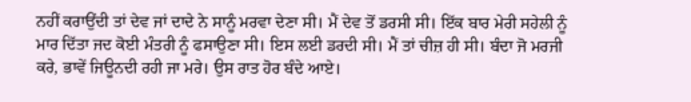ਨਹੀਂ ਕਰਾਉਂਦੀ ਤਾਂ ਦੇਵ ਜਾਂ ਦਾਦੇ ਨੇ ਸਾਨੂੰ ਮਰਵਾ ਦੇਣਾ ਸੀ। ਮੈਂ ਦੇਵ ਤੋਂ ਡਰਸੀ ਸੀ। ਇੱਕ ਬਾਰ ਮੇਰੀ ਸਹੇਲੀ ਨੂੰ ਮਾਰ ਦਿੱਤਾ ਜਦ ਕੋਈ ਮੰਤਰੀ ਨੂੰ ਫਸਾਉਣਾ ਸੀ। ਇਸ ਲਈ ਡਰਦੀ ਸੀ। ਮੈਂ ਤਾਂ ਚੀਜ਼ ਹੀ ਸੀ। ਬੰਦਾ ਜੋ ਮਰਜੀ ਕਰੇ, ਭਾਵੇਂ ਜਿਊਨਦੀ ਰਹੀ ਜਾ ਮਰੇ। ਉਸ ਰਾਤ ਹੋਰ ਬੰਦੇ ਆਏ।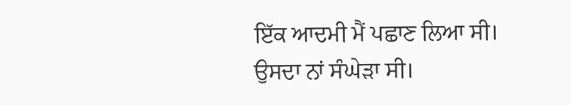ਇੱਕ ਆਦਮੀ ਮੈਂ ਪਛਾਣ ਲਿਆ ਸੀ। ਉਸਦਾ ਨਾਂ ਸੰਘੇੜਾ ਸੀ।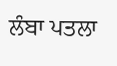ਲੰਬਾ ਪਤਲਾ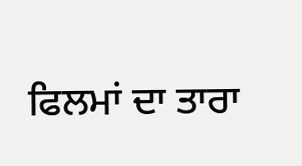ਫਿਲਮਾਂ ਦਾ ਤਾਰਾ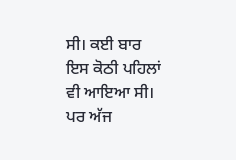ਸੀ। ਕਈ ਬਾਰ ਇਸ ਕੋਠੀ ਪਹਿਲਾਂ ਵੀ ਆਇਆ ਸੀ। ਪਰ ਅੱਜ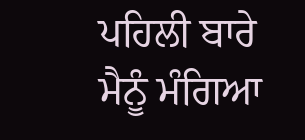ਪਹਿਲੀ ਬਾਰੇ ਮੈਨੂੰ ਮੰਗਿਆ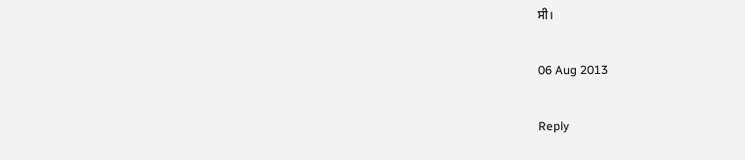ਸੀ।

06 Aug 2013

Reply